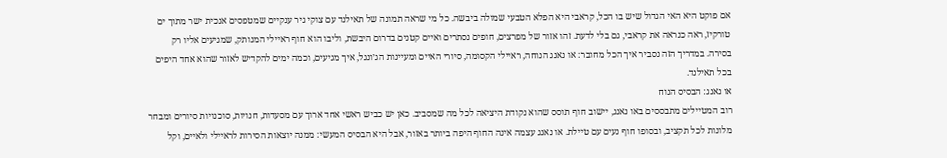אם פוקט היא האי הגדול שיש בו הכל, קראבי היא הפלא הטבעי שמולה ביבשה. כל מי שראה תמונה של תאילנד עם צוקי גיר ענקיים שמטפסים אנכית ישר מתוך ים טורקיז, ראה כנראה את קראבי, גם בלי לדעת. זהו אזור של מפרצים, חופים נסתרים ואיים קטנים בדרום היבשת, וליבו הוא חוף ראיילי המנותק, שמגיעים אליו רק בסירה. במדריך הזה נסביר איך הכל מחובר: או נאנג הנוחה, ראיילי הקסומה, סיורי האיים ומעיינות הג׳ונגל, איך מגיעים, וכמה ימים להקדיש לאזור שהוא אחד היפים בכל תאילנד.
או נאנג: הבסיס הנוח
רוב המטיילים מתבססים באו נאנג, יישוב חוף תוסס שהוא נקודת היציאה לכל מה שמסביב. כאן יש כביש ראשי אחד ארוך עם מסעדות, חנויות, סוכנויות סיורים ומבחר מלונות לכל תקציב, ובסופו חוף נעים עם טיילת. או נאנג עצמה אינה החוף היפה ביותר באזור, אבל היא הבסיס המעשי: ממנה יוצאות הסירות לראיילי ולאיים, וקל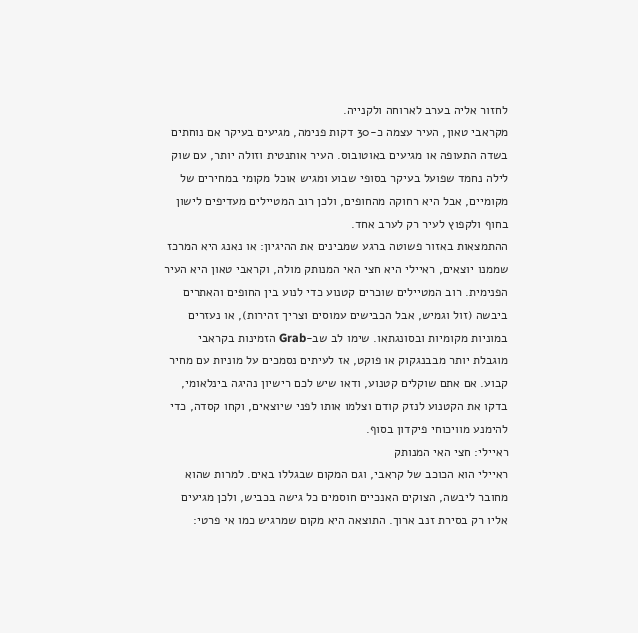לחזור אליה בערב לארוחה ולקנייה.
מקראבי טאון, העיר עצמה כ-30 דקות פנימה, מגיעים בעיקר אם נוחתים בשדה התעופה או מגיעים באוטובוס. העיר אותנטית וזולה יותר, עם שוק לילה נחמד שפועל בעיקר בסופי שבוע ומגיש אוכל מקומי במחירים של מקומיים, אבל היא רחוקה מהחופים, ולכן רוב המטיילים מעדיפים לישון בחוף ולקפוץ לעיר רק לערב אחד.
ההתמצאות באזור פשוטה ברגע שמבינים את ההיגיון: או נאנג היא המרכז שממנו יוצאים, ראיילי היא חצי האי המנותק מולה, וקראבי טאון היא העיר הפנימית. רוב המטיילים שוכרים קטנוע כדי לנוע בין החופים והאתרים ביבשה (זול וגמיש, אבל הכבישים עמוסים וצריך זהירות), או נעזרים במוניות מקומיות ובסונגתאו. שימו לב שב-Grab הזמינות בקראבי מוגבלת יותר מבבנגקוק או פוקט, אז לעיתים נסמכים על מוניות עם מחיר קבוע. אם אתם שוקלים קטנוע, ודאו שיש לכם רישיון נהיגה בינלאומי, בדקו את הקטנוע לנזק קודם וצלמו אותו לפני שיוצאים, וקחו קסדה, כדי להימנע מוויכוחי פיקדון בסוף.
ראיילי: חצי האי המנותק
ראיילי הוא הכוכב של קראבי, וגם המקום שבגללו באים. למרות שהוא מחובר ליבשה, הצוקים האנכיים חוסמים כל גישה בכביש, ולכן מגיעים אליו רק בסירת זנב ארוך. התוצאה היא מקום שמרגיש כמו אי פרטי: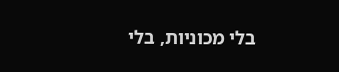בלי מכוניות, בלי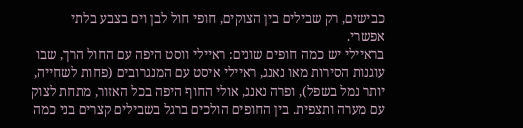כבישים, רק שבילים בין הצוקים, חופי חול לבן וים בצבע בלתי אפשרי.
בראיילי יש כמה חופים שונים: ראיילי ווסט היפה עם החול הרך, שבו עוגנות הסירות מאו נאנג, ראיילי איסט עם המנגרובים (פחות לשחייה, יותר נמל בשפל), ופרה נאנג, אולי החוף היפה בכל האזור, מתחת לצוק עם מערה ותצפית. בין החופים הולכים ברגל בשבילים קצרים בני כמה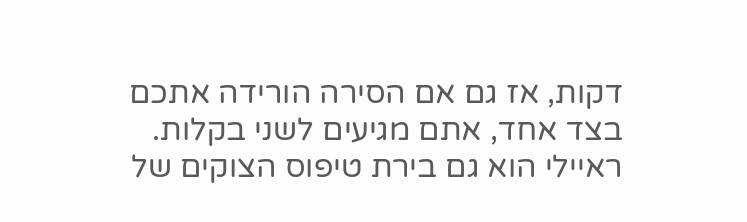דקות, אז גם אם הסירה הורידה אתכם בצד אחד, אתם מגיעים לשני בקלות.
ראיילי הוא גם בירת טיפוס הצוקים של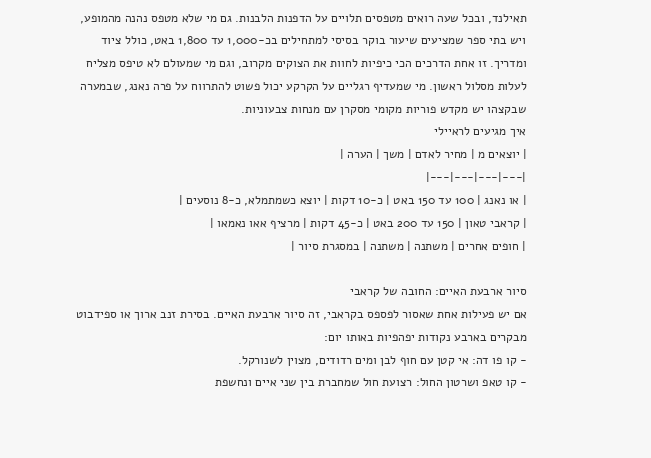תאילנד, ובכל שעה רואים מטפסים תלויים על הדפנות הלבנות. גם מי שלא מטפס נהנה מהמופע, ויש בתי ספר שמציעים שיעור בוקר בסיסי למתחילים בכ-1,000 עד 1,800 באט, כולל ציוד ומדריך. זו אחת הדרכים הכי כיפיות לחוות את הצוקים מקרוב, וגם מי שמעולם לא טיפס מצליח לעלות מסלול ראשון. מי שמעדיף רגליים על הקרקע יכול פשוט להתרווח על פרה נאנג, שבמערה שבקצהו יש מקדש פוריות מקומי מסקרן עם מנחות צבעוניות.
איך מגיעים לראיילי
| יוצאים מ | מחיר לאדם | משך | הערה |
|---|---|---|---|
| או נאנג | 100 עד 150 באט | כ-10 דקות | יוצא כשמתמלא, כ-8 נוסעים |
| קראבי טאון | 150 עד 200 באט | כ-45 דקות | מרציף אאו נאמאו |
| חופים אחרים | משתנה | משתנה | במסגרת סיור |

סיור ארבעת האיים: החובה של קראבי
אם יש פעילות אחת שאסור לפספס בקראבי, זה סיור ארבעת האיים. בסירת זנב ארוך או ספידבוט מבקרים בארבע נקודות יפהפיות באותו יום:
- קו פו דה: אי קטן עם חוף לבן ומים רדודים, מצוין לשנורקל.
- קו טאפ ושרטון החול: רצועת חול שמחברת בין שני איים ונחשפת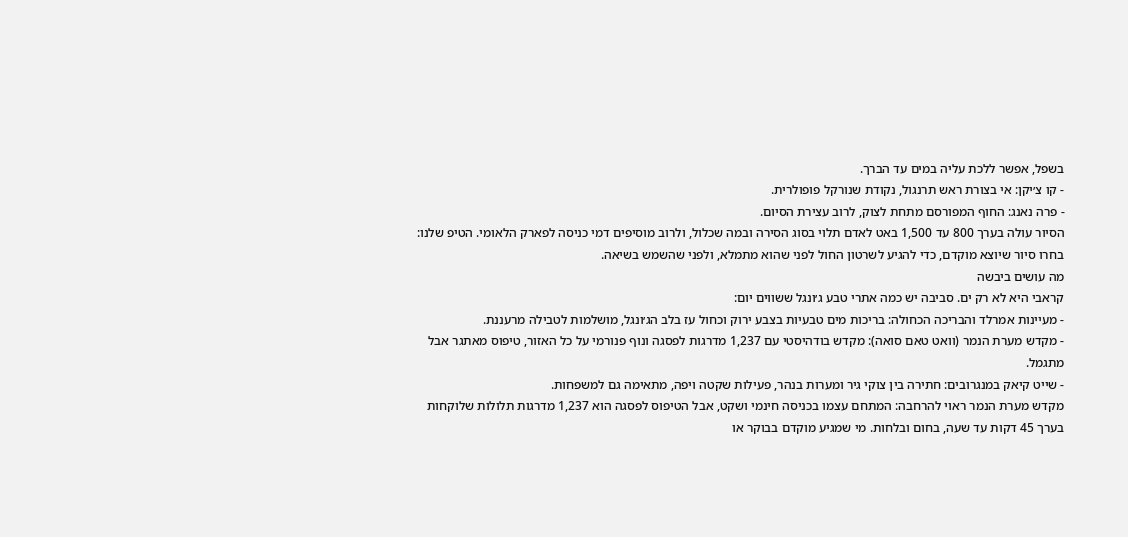בשפל, אפשר ללכת עליה במים עד הברך.
- קו צ׳יקן: אי בצורת ראש תרנגול, נקודת שנורקל פופולרית.
- פרה נאנג: החוף המפורסם מתחת לצוק, לרוב עצירת הסיום.
הסיור עולה בערך 800 עד 1,500 באט לאדם תלוי בסוג הסירה ובמה שכלול, ולרוב מוסיפים דמי כניסה לפארק הלאומי. הטיפ שלנו: בחרו סיור שיוצא מוקדם, כדי להגיע לשרטון החול לפני שהוא מתמלא, ולפני שהשמש בשיאה.
מה עושים ביבשה
קראבי היא לא רק ים. סביבה יש כמה אתרי טבע ג׳ונגל ששווים יום:
- מעיינות אמרלד והבריכה הכחולה: בריכות מים טבעיות בצבע ירוק וכחול עז בלב הג׳ונגל, מושלמות לטבילה מרעננת.
- מקדש מערת הנמר (וואט טאם סואה): מקדש בודהיסטי עם 1,237 מדרגות לפסגה ונוף פנורמי על כל האזור, טיפוס מאתגר אבל מתגמל.
- שייט קיאק במנגרובים: חתירה בין צוקי גיר ומערות בנהר, פעילות שקטה ויפה, מתאימה גם למשפחות.
מקדש מערת הנמר ראוי להרחבה: המתחם עצמו בכניסה חינמי ושקט, אבל הטיפוס לפסגה הוא 1,237 מדרגות תלולות שלוקחות בערך 45 דקות עד שעה, בחום ובלחות. מי שמגיע מוקדם בבוקר או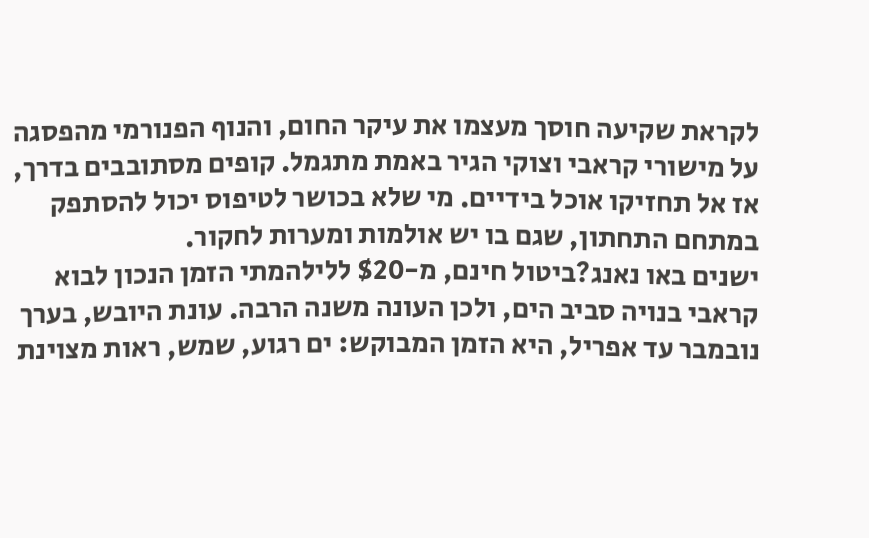לקראת שקיעה חוסך מעצמו את עיקר החום, והנוף הפנורמי מהפסגה על מישורי קראבי וצוקי הגיר באמת מתגמל. קופים מסתובבים בדרך, אז אל תחזיקו אוכל בידיים. מי שלא בכושר לטיפוס יכול להסתפק במתחם התחתון, שגם בו יש אולמות ומערות לחקור.
ישנים באו נאנג?ביטול חינם, מ-$20 ללילהמתי הזמן הנכון לבוא
קראבי בנויה סביב הים, ולכן העונה משנה הרבה. עונת היובש, בערך נובמבר עד אפריל, היא הזמן המבוקש: ים רגוע, שמש, ראות מצוינת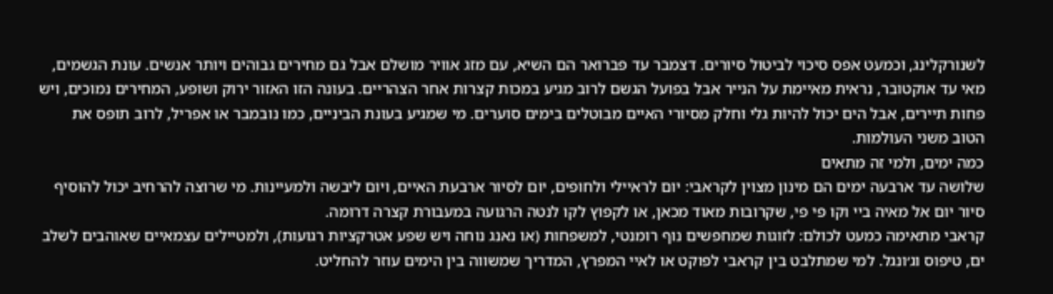לשנורקלינג, וכמעט אפס סיכוי לביטול סיורים. דצמבר עד פברואר הם השיא, עם מזג אוויר מושלם אבל גם מחירים גבוהים ויותר אנשים. עונת הגשמים, מאי עד אוקטובר, נראית מאיימת על הנייר אבל בפועל הגשם לרוב מגיע במכות קצרות אחר הצהריים. בעונה הזו האזור ירוק ושופע, המחירים נמוכים, ויש פחות תיירים, אבל הים יכול להיות גלי וחלק מסיורי האיים מבוטלים בימים סוערים. מי שמגיע בעונת הביניים, כמו נובמבר או אפריל, לרוב תופס את הטוב משני העולמות.
כמה ימים, ולמי זה מתאים
שלושה עד ארבעה ימים הם מינון מצוין לקראבי: יום לראיילי ולחופים, יום לסיור ארבעת האיים, ויום ליבשה ולמעיינות. מי שרוצה להרחיב יכול להוסיף סיור יום אל מאיה ביי וקו פי פי, שקרובות מאוד מכאן, או לקפוץ לקו לנטה הרגועה במעבורת קצרה דרומה.
קראבי מתאימה כמעט לכולם: לזוגות שמחפשים נוף רומנטי, למשפחות (או נאנג נוחה ויש שפע אטרקציות רגועות), ולמטיילים עצמאיים שאוהבים לשלב ים, טיפוס וג׳ונגל. למי שמתלבט בין קראבי לפוקט או לאיי המפרץ, המדריך שמשווה בין הימים עוזר להחליט.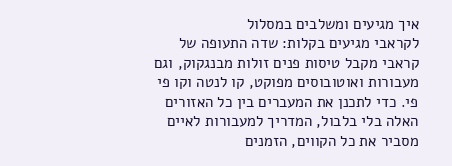איך מגיעים ומשלבים במסלול
לקראבי מגיעים בקלות: שדה התעופה של קראבי מקבל טיסות פנים זולות מבנגקוק, וגם מעבורות ואוטובוסים מפוקט, קו לנטה וקו פי פי. כדי לתכנן את המעברים בין כל האזורים האלה בלי בלבול, המדריך למעבורות לאיים מסביר את כל הקווים, הזמנים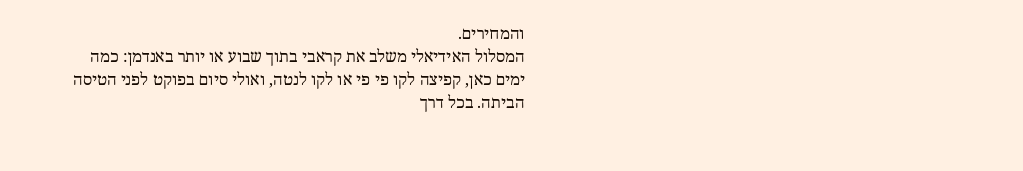והמחירים.
המסלול האידיאלי משלב את קראבי בתוך שבוע או יותר באנדמן: כמה ימים כאן, קפיצה לקו פי פי או לקו לנטה, ואולי סיום בפוקט לפני הטיסה הביתה. בכל דרך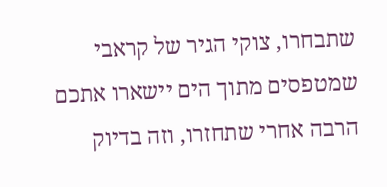שתבחרו, צוקי הגיר של קראבי שמטפסים מתוך הים יישארו אתכם הרבה אחרי שתחזרו, וזה בדיוק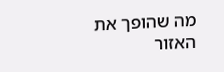מה שהופך את האזור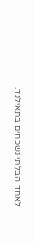לאחד הבלתי נשכחים בתאילנד.